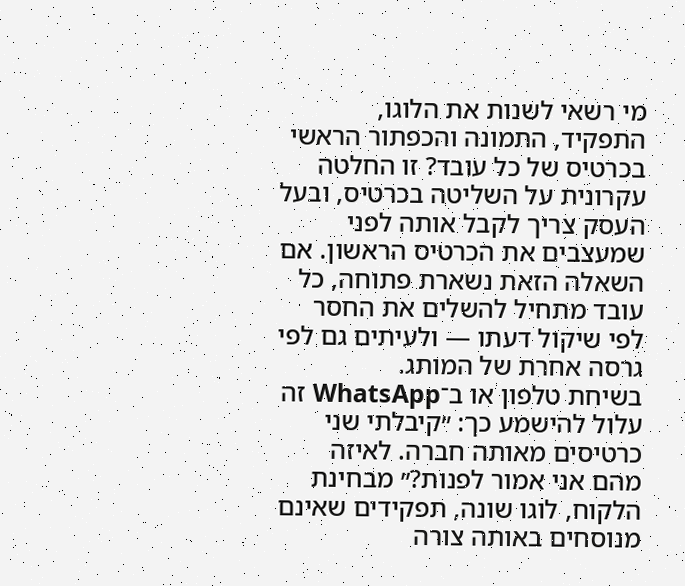מי רשאי לשנות את הלוגו, התפקיד, התמונה והכפתור הראשי בכרטיס של כל עובד? זו החלטה עקרונית על השליטה בכרטיס, ובעל העסק צריך לקבל אותה לפני שמעצבים את הכרטיס הראשון. אם השאלה הזאת נשארת פתוחה, כל עובד מתחיל להשלים את החסר לפי שיקול דעתו — ולעיתים גם לפי גרסה אחרת של המותג.
בשיחת טלפון או ב־WhatsApp זה עלול להישמע כך: ״קיבלתי שני כרטיסים מאותה חברה. לאיזה מהם אני אמור לפנות?״ מבחינת הלקוח, לוגו שונה, תפקידים שאינם מנוסחים באותה צורה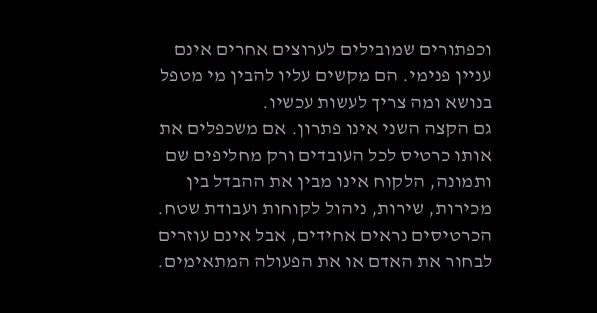וכפתורים שמובילים לערוצים אחרים אינם עניין פנימי. הם מקשים עליו להבין מי מטפל בנושא ומה צריך לעשות עכשיו.
גם הקצה השני אינו פתרון. אם משכפלים את אותו כרטיס לכל העובדים ורק מחליפים שם ותמונה, הלקוח אינו מבין את ההבדל בין מכירות, שירות, ניהול לקוחות ועבודת שטח. הכרטיסים נראים אחידים, אבל אינם עוזרים לבחור את האדם או את הפעולה המתאימים.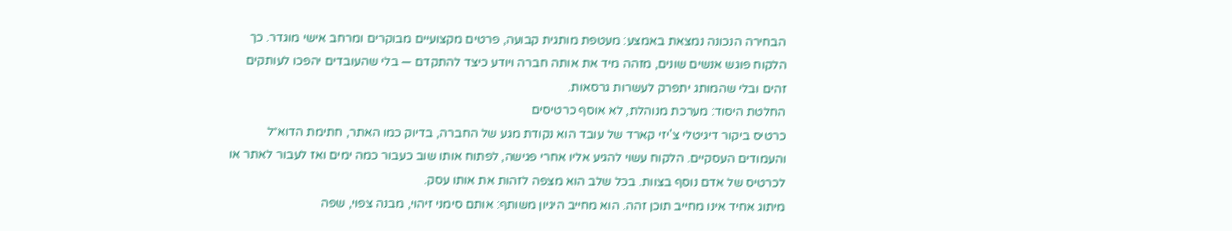הבחירה הנכונה נמצאת באמצע: מעטפת מותגית קבועה, פרטים מקצועיים מבוקרים ומרחב אישי מוגדר. כך הלקוח פוגש אנשים שונים, מזהה מיד את אותה חברה ויודע כיצד להתקדם — בלי שהעובדים יהפכו לעותקים זהים ובלי שהמותג יתפרק לעשרות גרסאות.
החלטת היסוד: מערכת מנוהלת, לא אוסף כרטיסים
כרטיס ביקור דיגיטלי צ'יזי קארד של עובד הוא נקודת מגע של החברה, בדיוק כמו האתר, חתימת הדוא״ל והעמודים העסקיים. הלקוח עשוי להגיע אליו אחרי פגישה, לפתוח אותו שוב כעבור כמה ימים ואז לעבור לאתר או לכרטיס של אדם נוסף בצוות. בכל שלב הוא מצפה לזהות את אותו עסק.
מיתוג אחיד אינו מחייב תוכן זהה. הוא מחייב היגיון משותף: אותם סימני זיהוי, מבנה צפוי, שפה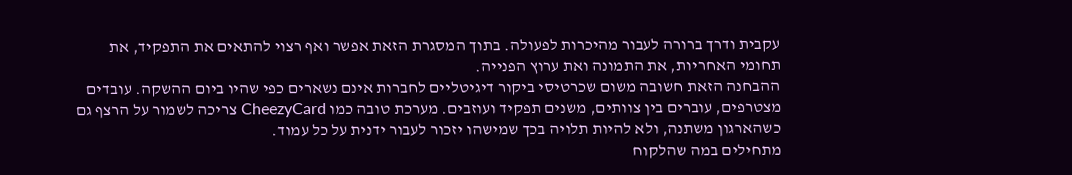עקבית ודרך ברורה לעבור מהיכרות לפעולה. בתוך המסגרת הזאת אפשר ואף רצוי להתאים את התפקיד, את תחומי האחריות, את התמונה ואת ערוץ הפנייה.
ההבחנה הזאת חשובה משום שכרטיסי ביקור דיגיטליים לחברות אינם נשארים כפי שהיו ביום ההשקה. עובדים מצטרפים, עוברים בין צוותים, משנים תפקיד ועוזבים. מערכת טובה כמו CheezyCard צריכה לשמור על הרצף גם כשהארגון משתנה, ולא להיות תלויה בכך שמישהו יזכור לעבור ידנית על כל עמוד.
מתחילים במה שהלקוח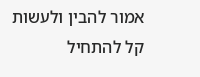אמור להבין ולעשות
קל להתחיל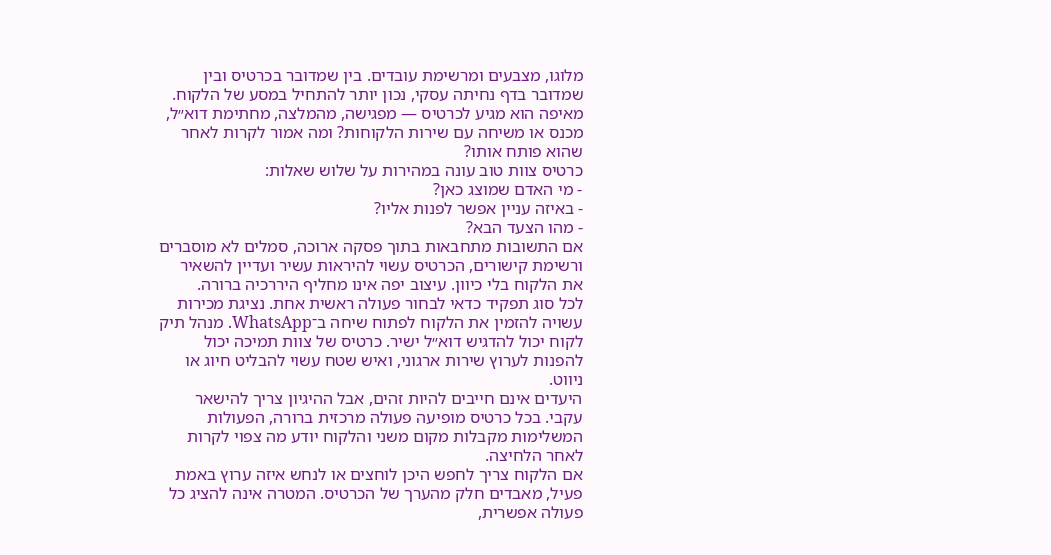מלוגו, מצבעים ומרשימת עובדים. בין שמדובר בכרטיס ובין שמדובר בדף נחיתה עסקי, נכון יותר להתחיל במסע של הלקוח. מאיפה הוא מגיע לכרטיס — מפגישה, מהמלצה, מחתימת דוא״ל, מכנס או משיחה עם שירות הלקוחות? ומה אמור לקרות לאחר שהוא פותח אותו?
כרטיס צוות טוב עונה במהירות על שלוש שאלות:
- מי האדם שמוצג כאן?
- באיזה עניין אפשר לפנות אליו?
- מהו הצעד הבא?
אם התשובות מתחבאות בתוך פסקה ארוכה, סמלים לא מוסברים ורשימת קישורים, הכרטיס עשוי להיראות עשיר ועדיין להשאיר את הלקוח בלי כיוון. עיצוב יפה אינו מחליף היררכיה ברורה.
לכל סוג תפקיד כדאי לבחור פעולה ראשית אחת. נציגת מכירות עשויה להזמין את הלקוח לפתוח שיחה ב־WhatsApp. מנהל תיק לקוח יכול להדגיש דוא״ל ישיר. כרטיס של צוות תמיכה יכול להפנות לערוץ שירות ארגוני, ואיש שטח עשוי להבליט חיוג או ניווט.
היעדים אינם חייבים להיות זהים, אבל ההיגיון צריך להישאר עקבי. בכל כרטיס מופיעה פעולה מרכזית ברורה, הפעולות המשלימות מקבלות מקום משני והלקוח יודע מה צפוי לקרות לאחר הלחיצה.
אם הלקוח צריך לחפש היכן לוחצים או לנחש איזה ערוץ באמת פעיל, מאבדים חלק מהערך של הכרטיס. המטרה אינה להציג כל פעולה אפשרית,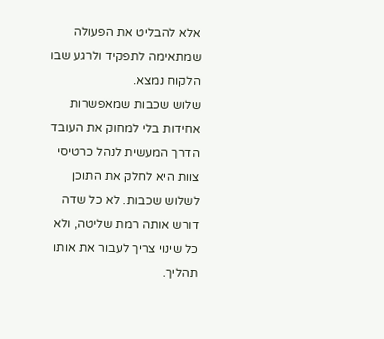אלא להבליט את הפעולה שמתאימה לתפקיד ולרגע שבו הלקוח נמצא.
שלוש שכבות שמאפשרות אחידות בלי למחוק את העובד
הדרך המעשית לנהל כרטיסי צוות היא לחלק את התוכן לשלוש שכבות. לא כל שדה דורש אותה רמת שליטה, ולא כל שינוי צריך לעבור את אותו תהליך.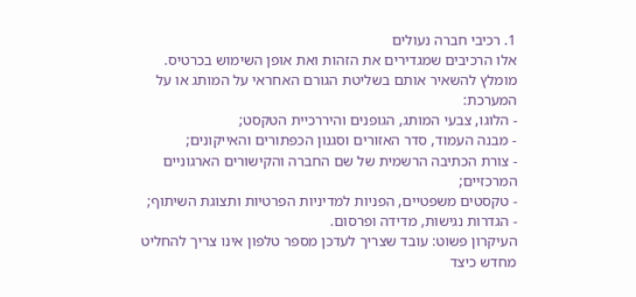1. רכיבי חברה נעולים
אלו הרכיבים שמגדירים את הזהות ואת אופן השימוש בכרטיס. מומלץ להשאיר אותם בשליטת הגורם האחראי על המותג או על המערכת:
- הלוגו, צבעי המותג, הגופנים והיררכיית הטקסט;
- מבנה העמוד, סדר האזורים וסגנון הכפתורים והאייקונים;
- צורת הכתיבה הרשמית של שם החברה והקישורים הארגוניים המרכזיים;
- טקסטים משפטיים, הפניות למדיניות הפרטיות ותצוגת השיתוף;
- הגדרות נגישות, מדידה ופרסום.
העיקרון פשוט: עובד שצריך לעדכן מספר טלפון אינו צריך להחליט מחדש כיצד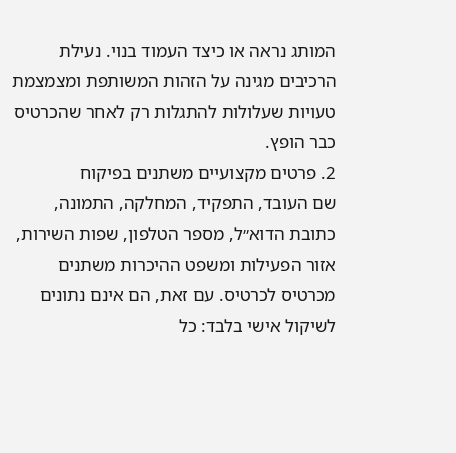המותג נראה או כיצד העמוד בנוי. נעילת הרכיבים מגינה על הזהות המשותפת ומצמצמת טעויות שעלולות להתגלות רק לאחר שהכרטיס כבר הופץ.
2. פרטים מקצועיים משתנים בפיקוח
שם העובד, התפקיד, המחלקה, התמונה, כתובת הדוא״ל, מספר הטלפון, שפות השירות, אזור הפעילות ומשפט ההיכרות משתנים מכרטיס לכרטיס. עם זאת, הם אינם נתונים לשיקול אישי בלבד: כל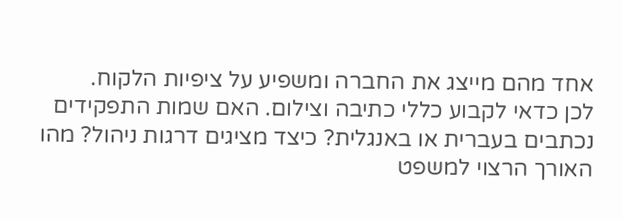אחד מהם מייצג את החברה ומשפיע על ציפיות הלקוח.
לכן כדאי לקבוע כללי כתיבה וצילום. האם שמות התפקידים נכתבים בעברית או באנגלית? כיצד מציגים דרגות ניהול? מהו האורך הרצוי למשפט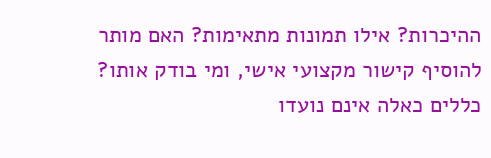ההיכרות? אילו תמונות מתאימות? האם מותר להוסיף קישור מקצועי אישי, ומי בודק אותו?
כללים כאלה אינם נועדו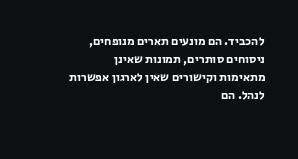להכביד. הם מונעים תארים מנופחים, ניסוחים סותרים, תמונות שאינן מתאימות וקישורים שאין לארגון אפשרות לנהל. הם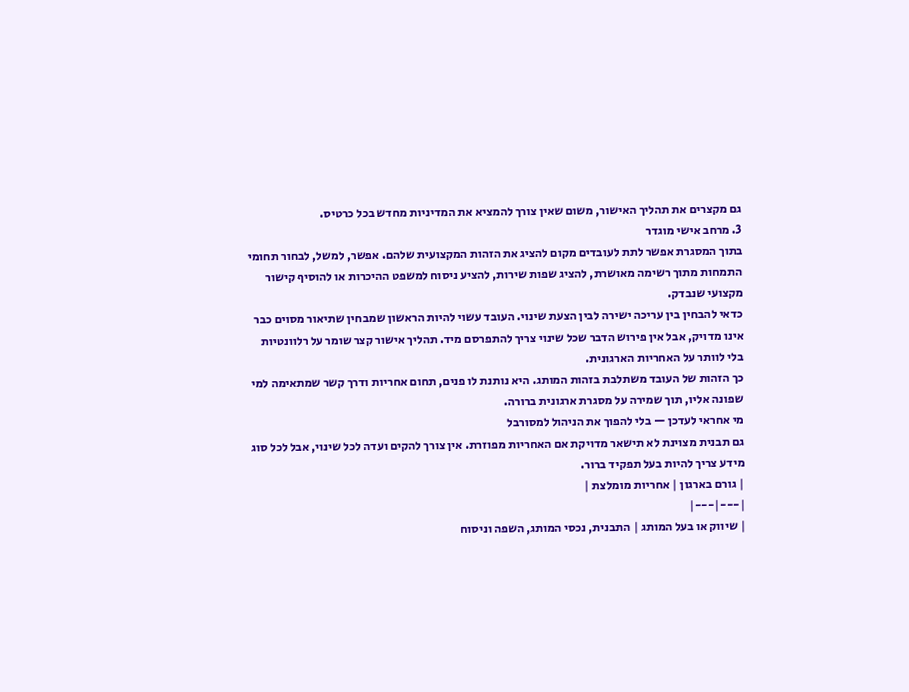גם מקצרים את תהליך האישור, משום שאין צורך להמציא את המדיניות מחדש בכל כרטיס.
3. מרחב אישי מוגדר
בתוך המסגרת אפשר לתת לעובדים מקום להציג את הזהות המקצועית שלהם. אפשר, למשל, לבחור תחומי התמחות מתוך רשימה מאושרת, להציג שפות שירות, להציע ניסוח למשפט ההיכרות או להוסיף קישור מקצועי שנבדק.
כדאי להבחין בין עריכה ישירה לבין הצעת שינוי. העובד עשוי להיות הראשון שמבחין שתיאור מסוים כבר אינו מדויק, אבל אין פירוש הדבר שכל שינוי צריך להתפרסם מיד. תהליך אישור קצר שומר על רלוונטיות בלי לוותר על האחריות הארגונית.
כך הזהות של העובד משתלבת בזהות המותג. היא נותנת לו פנים, תחום אחריות ודרך קשר שמתאימה למי שפונה אליו, תוך שמירה על מסגרת ארגונית ברורה.
מי אחראי לעדכן — בלי להפוך את הניהול למסורבל
גם תבנית מצוינת לא תישאר מדויקת אם האחריות מפוזרת. אין צורך להקים ועדה לכל שינוי, אבל לכל סוג מידע צריך להיות בעל תפקיד ברור.
| גורם בארגון | אחריות מומלצת |
|---|---|
| שיווק או בעל המותג | התבנית, נכסי המותג, השפה וניסוח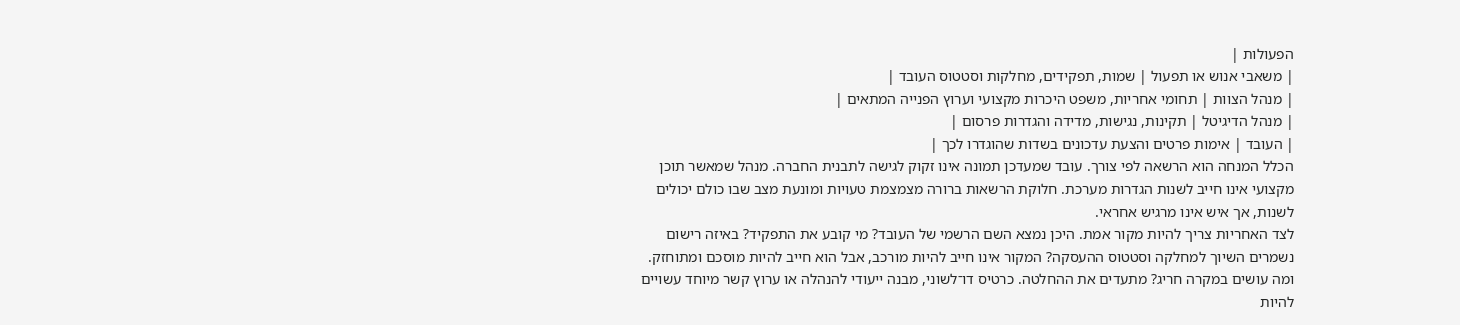הפעולות |
| משאבי אנוש או תפעול | שמות, תפקידים, מחלקות וסטטוס העובד |
| מנהל הצוות | תחומי אחריות, משפט היכרות מקצועי וערוץ הפנייה המתאים |
| מנהל הדיגיטל | תקינות, נגישות, מדידה והגדרות פרסום |
| העובד | אימות פרטים והצעת עדכונים בשדות שהוגדרו לכך |
הכלל המנחה הוא הרשאה לפי צורך. עובד שמעדכן תמונה אינו זקוק לגישה לתבנית החברה. מנהל שמאשר תוכן מקצועי אינו חייב לשנות הגדרות מערכת. חלוקת הרשאות ברורה מצמצמת טעויות ומונעת מצב שבו כולם יכולים לשנות, אך איש אינו מרגיש אחראי.
לצד האחריות צריך להיות מקור אמת. היכן נמצא השם הרשמי של העובד? מי קובע את התפקיד? באיזה רישום נשמרים השיוך למחלקה וסטטוס ההעסקה? המקור אינו חייב להיות מורכב, אבל הוא חייב להיות מוסכם ומתוחזק.
ומה עושים במקרה חריג? מתעדים את ההחלטה. כרטיס דו־לשוני, מבנה ייעודי להנהלה או ערוץ קשר מיוחד עשויים להיות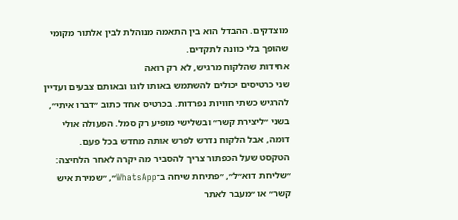מוצדקים. ההבדל הוא בין התאמה מנוהלת לבין אלתור מקומי שהופך בלי כוונה לתקדים.
אחידות שהלקוח מרגיש, לא רק רואה
שני כרטיסים יכולים להשתמש באותו לוגו ובאותם צבעים ועדיין להרגיש כשתי חוויות נפרדות. בכרטיס אחד כתוב ״דברו איתי״, בשני ״ליצירת קשר״ ובשלישי מופיע רק סמל. הפעולה אולי דומה, אבל הלקוח נדרש לפרש אותה מחדש בכל פעם.
הטקסט שעל הכפתור צריך להסביר מה יקרה לאחר הלחיצה: ״שליחת דוא״ל״, ״פתיחת שיחה ב־WhatsApp״, ״שמירת איש קשר״ או ״מעבר לאתר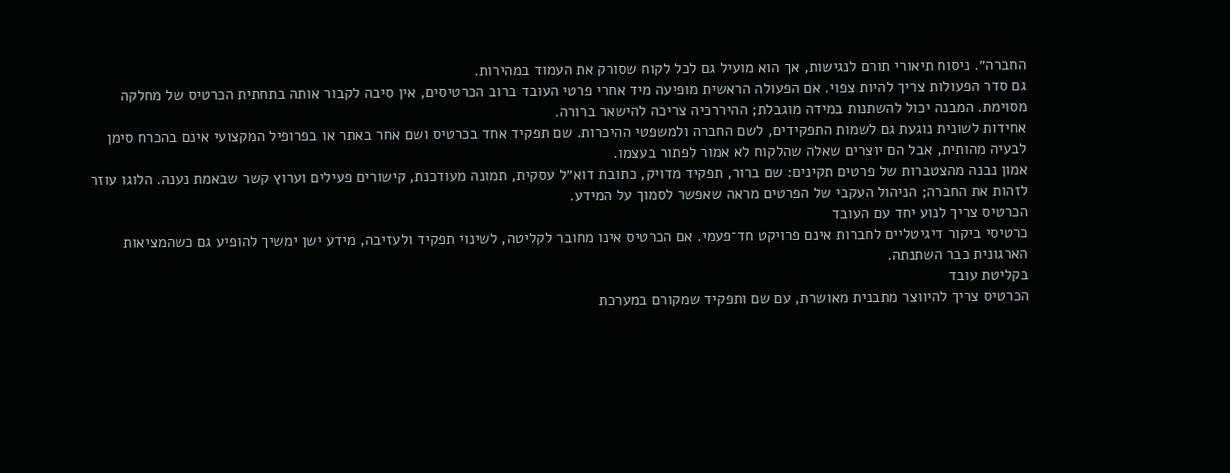החברה״. ניסוח תיאורי תורם לנגישות, אך הוא מועיל גם לכל לקוח שסורק את העמוד במהירות.
גם סדר הפעולות צריך להיות צפוי. אם הפעולה הראשית מופיעה מיד אחרי פרטי העובד ברוב הכרטיסים, אין סיבה לקבור אותה בתחתית הכרטיס של מחלקה מסוימת. המבנה יכול להשתנות במידה מוגבלת; ההיררכיה צריכה להישאר ברורה.
אחידות לשונית נוגעת גם לשמות התפקידים, לשם החברה ולמשפטי ההיכרות. שם תפקיד אחד בכרטיס ושם אחר באתר או בפרופיל המקצועי אינם בהכרח סימן לבעיה מהותית, אבל הם יוצרים שאלה שהלקוח לא אמור לפתור בעצמו.
אמון נבנה מהצטברות של פרטים תקינים: שם ברור, תפקיד מדויק, כתובת דוא״ל עסקית, תמונה מעודכנת, קישורים פעילים וערוץ קשר שבאמת נענה. הלוגו עוזר לזהות את החברה; הניהול העקבי של הפרטים מראה שאפשר לסמוך על המידע.
הכרטיס צריך לנוע יחד עם העובד
כרטיסי ביקור דיגיטליים לחברות אינם פרויקט חד־פעמי. אם הכרטיס אינו מחובר לקליטה, לשינוי תפקיד ולעזיבה, מידע ישן ימשיך להופיע גם כשהמציאות הארגונית כבר השתנתה.
בקליטת עובד
הכרטיס צריך להיווצר מתבנית מאושרת, עם שם ותפקיד שמקורם במערכת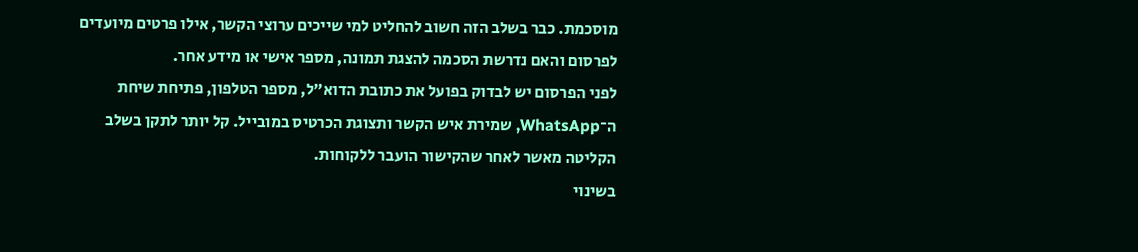מוסכמת. כבר בשלב הזה חשוב להחליט למי שייכים ערוצי הקשר, אילו פרטים מיועדים לפרסום והאם נדרשת הסכמה להצגת תמונה, מספר אישי או מידע אחר.
לפני הפרסום יש לבדוק בפועל את כתובת הדוא״ל, מספר הטלפון, פתיחת שיחת ה־WhatsApp, שמירת איש הקשר ותצוגת הכרטיס במובייל. קל יותר לתקן בשלב הקליטה מאשר לאחר שהקישור הועבר ללקוחות.
בשינוי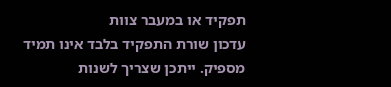תפקיד או במעבר צוות
עדכון שורת התפקיד בלבד אינו תמיד מספיק. ייתכן שצריך לשנות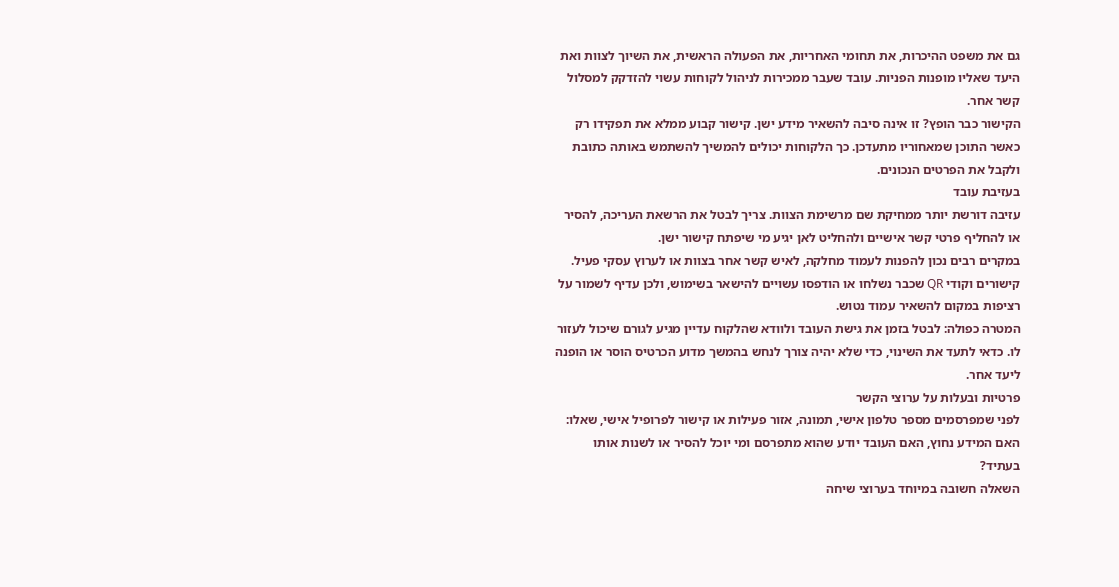גם את משפט ההיכרות, את תחומי האחריות, את הפעולה הראשית, את השיוך לצוות ואת היעד שאליו מופנות הפניות. עובד שעבר ממכירות לניהול לקוחות עשוי להזדקק למסלול קשר אחר.
הקישור כבר הופץ? זו אינה סיבה להשאיר מידע ישן. קישור קבוע ממלא את תפקידו רק כאשר התוכן שמאחוריו מתעדכן. כך הלקוחות יכולים להמשיך להשתמש באותה כתובת ולקבל את הפרטים הנכונים.
בעזיבת עובד
עזיבה דורשת יותר ממחיקת שם מרשימת הצוות. צריך לבטל את הרשאת העריכה, להסיר או להחליף פרטי קשר אישיים ולהחליט לאן יגיע מי שיפתח קישור ישן.
במקרים רבים נכון להפנות לעמוד מחלקה, לאיש קשר אחר בצוות או לערוץ עסקי פעיל. קישורים וקודי QR שכבר נשלחו או הודפסו עשויים להישאר בשימוש, ולכן עדיף לשמור על רציפות במקום להשאיר עמוד נטוש.
המטרה כפולה: לבטל בזמן את גישת העובד ולוודא שהלקוח עדיין מגיע לגורם שיכול לעזור לו. כדאי לתעד את השינוי, כדי שלא יהיה צורך לנחש בהמשך מדוע הכרטיס הוסר או הופנה ליעד אחר.
פרטיות ובעלות על ערוצי הקשר
לפני שמפרסמים מספר טלפון אישי, תמונה, אזור פעילות או קישור לפרופיל אישי, שאלו: האם המידע נחוץ, האם העובד יודע שהוא מתפרסם ומי יוכל להסיר או לשנות אותו בעתיד?
השאלה חשובה במיוחד בערוצי שיחה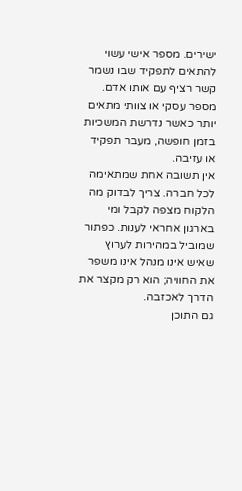ישירים. מספר אישי עשוי להתאים לתפקיד שבו נשמר קשר רציף עם אותו אדם. מספר עסקי או צוותי מתאים יותר כאשר נדרשת המשכיות בזמן חופשה, מעבר תפקיד או עזיבה.
אין תשובה אחת שמתאימה לכל חברה. צריך לבדוק מה הלקוח מצפה לקבל ומי בארגון אחראי לענות. כפתור שמוביל במהירות לערוץ שאיש אינו מנהל אינו משפר את החוויה; הוא רק מקצר את הדרך לאכזבה.
גם התוכן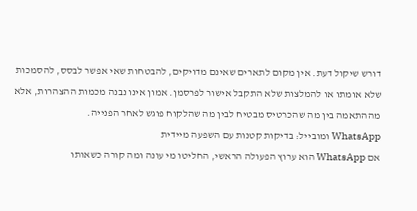דורש שיקול דעת. אין מקום לתארים שאינם מדויקים, להבטחות שאי אפשר לבסס, להסמכות שלא אומתו או להמלצות שלא התקבל אישור לפרסמן. אמון אינו נבנה מכמות ההצהרות, אלא מההתאמה בין מה שהכרטיס מבטיח לבין מה שהלקוח פוגש לאחר הפנייה.
WhatsApp ומובייל: בדיקות קטנות עם השפעה מיידית
אם WhatsApp הוא ערוץ הפעולה הראשי, החליטו מי עונה ומה קורה כשאותו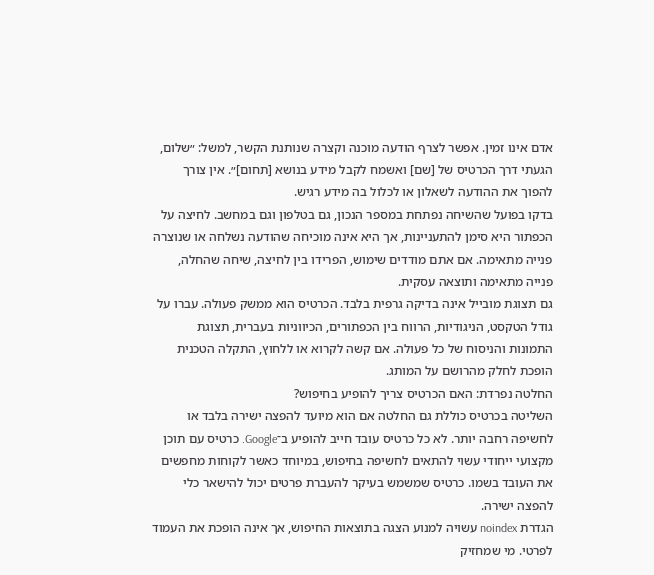אדם אינו זמין. אפשר לצרף הודעה מוכנה וקצרה שנותנת הקשר, למשל: ״שלום, הגעתי דרך הכרטיס של [שם] ואשמח לקבל מידע בנושא [תחום]״. אין צורך להפוך את ההודעה לשאלון או לכלול בה מידע רגיש.
בדקו בפועל שהשיחה נפתחת במספר הנכון, גם בטלפון וגם במחשב. לחיצה על הכפתור היא סימן להתעניינות, אך היא אינה מוכיחה שהודעה נשלחה או שנוצרה פנייה מתאימה. אם אתם מודדים שימוש, הפרידו בין לחיצה, שיחה שהחלה, פנייה מתאימה ותוצאה עסקית.
גם תצוגת מובייל אינה בדיקה גרפית בלבד. הכרטיס הוא ממשק פעולה. עברו על גודל הטקסט, הניגודיות, הרווח בין הכפתורים, הכיווניות בעברית, תצוגת התמונות והניסוח של כל פעולה. אם קשה לקרוא או ללחוץ, התקלה הטכנית הופכת לחלק מהרושם על המותג.
החלטה נפרדת: האם הכרטיס צריך להופיע בחיפוש?
השליטה בכרטיס כוללת גם החלטה אם הוא מיועד להפצה ישירה בלבד או לחשיפה רחבה יותר. לא כל כרטיס עובד חייב להופיע ב־Google. כרטיס עם תוכן מקצועי ייחודי עשוי להתאים לחשיפה בחיפוש, במיוחד כאשר לקוחות מחפשים את העובד בשמו. כרטיס שמשמש בעיקר להעברת פרטים יכול להישאר כלי להפצה ישירה.
הגדרת noindex עשויה למנוע הצגה בתוצאות החיפוש, אך אינה הופכת את העמוד לפרטי. מי שמחזיק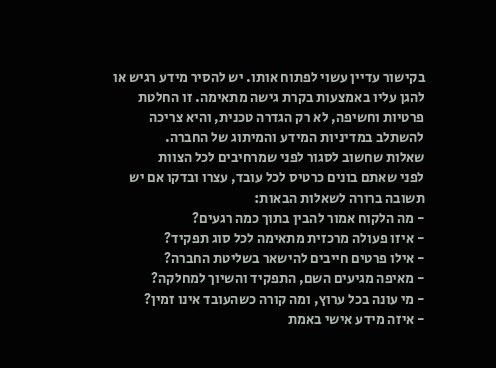בקישור עדיין עשוי לפתוח אותו. יש להסיר מידע רגיש או להגן עליו באמצעות בקרת גישה מתאימה. זו החלטת פרטיות וחשיפה, לא רק הגדרה טכנית, והיא צריכה להשתלב במדיניות המידע והמיתוג של החברה.
שאלות שחשוב לסגור לפני שמרחיבים לכל הצוות
לפני שאתם בונים כרטיס לכל עובד, עצרו ובדקו אם יש תשובה ברורה לשאלות הבאות:
- מה הלקוח אמור להבין בתוך כמה רגעים?
- איזו פעולה מרכזית מתאימה לכל סוג תפקיד?
- אילו פרטים חייבים להישאר בשליטת החברה?
- מאיפה מגיעים השם, התפקיד והשיוך למחלקה?
- מי עונה בכל ערוץ, ומה קורה כשהעובד אינו זמין?
- איזה מידע אישי באמת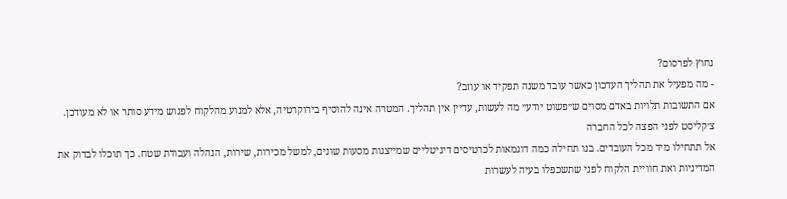נחוץ לפרסום?
- מה מפעיל את תהליך העדכון כאשר עובד משנה תפקיד או עוזב?
אם התשובות תלויות באדם מסוים ש״פשוט יודע״ מה לעשות, עדיין אין תהליך. המטרה אינה להוסיף בירוקרטיה, אלא למנוע מהלקוח לפגוש מידע סותר או לא מעודכן.
צ׳קליסט לפני הפצה לכל החברה
אל תתחילו מיד מכל העובדים. בנו תחילה כמה דוגמאות לכרטיסים דיגיטליים שמייצגות מסעות שונים, למשל מכירות, שירות, הנהלה ועבודת שטח. כך תוכלו לבדוק את המדיניות ואת חוויית הלקוח לפני שתשכפלו בעיה לעשרות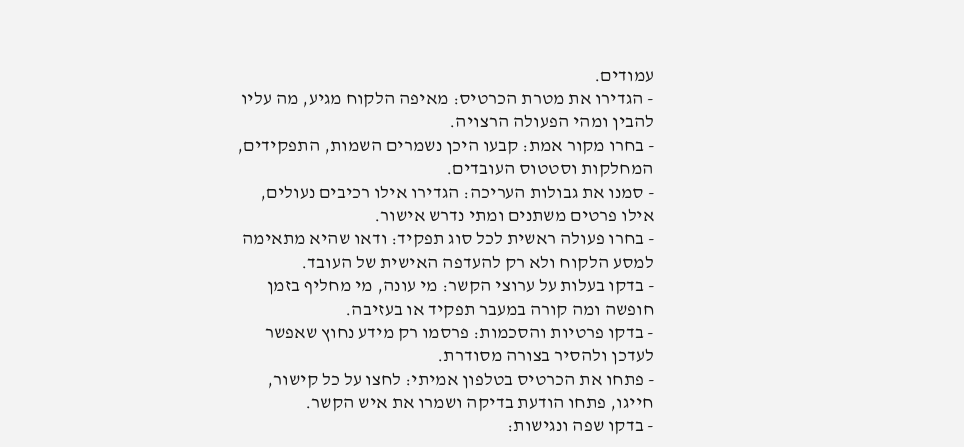עמודים.
- הגדירו את מטרת הכרטיס: מאיפה הלקוח מגיע, מה עליו להבין ומהי הפעולה הרצויה.
- בחרו מקור אמת: קבעו היכן נשמרים השמות, התפקידים, המחלקות וסטטוס העובדים.
- סמנו את גבולות העריכה: הגדירו אילו רכיבים נעולים, אילו פרטים משתנים ומתי נדרש אישור.
- בחרו פעולה ראשית לכל סוג תפקיד: ודאו שהיא מתאימה למסע הלקוח ולא רק להעדפה האישית של העובד.
- בדקו בעלות על ערוצי הקשר: מי עונה, מי מחליף בזמן חופשה ומה קורה במעבר תפקיד או בעזיבה.
- בדקו פרטיות והסכמות: פרסמו רק מידע נחוץ שאפשר לעדכן ולהסיר בצורה מסודרת.
- פתחו את הכרטיס בטלפון אמיתי: לחצו על כל קישור, חייגו, פתחו הודעת בדיקה ושמרו את איש הקשר.
- בדקו שפה ונגישות: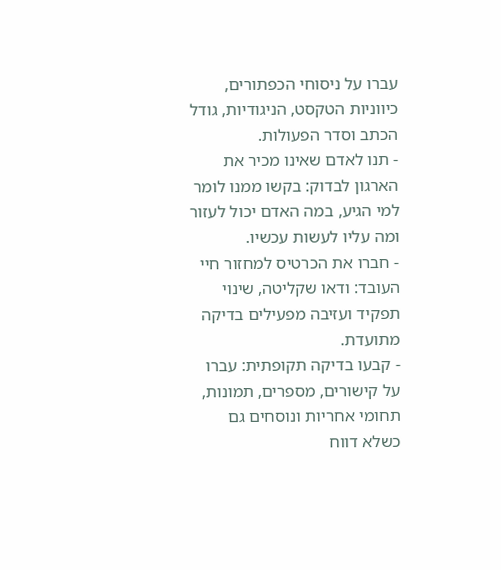עברו על ניסוחי הכפתורים, כיווניות הטקסט, הניגודיות, גודל הכתב וסדר הפעולות.
- תנו לאדם שאינו מכיר את הארגון לבדוק: בקשו ממנו לומר למי הגיע, במה האדם יכול לעזור ומה עליו לעשות עכשיו.
- חברו את הכרטיס למחזור חיי העובד: ודאו שקליטה, שינוי תפקיד ועזיבה מפעילים בדיקה מתועדת.
- קבעו בדיקה תקופתית: עברו על קישורים, מספרים, תמונות, תחומי אחריות ונוסחים גם כשלא דווח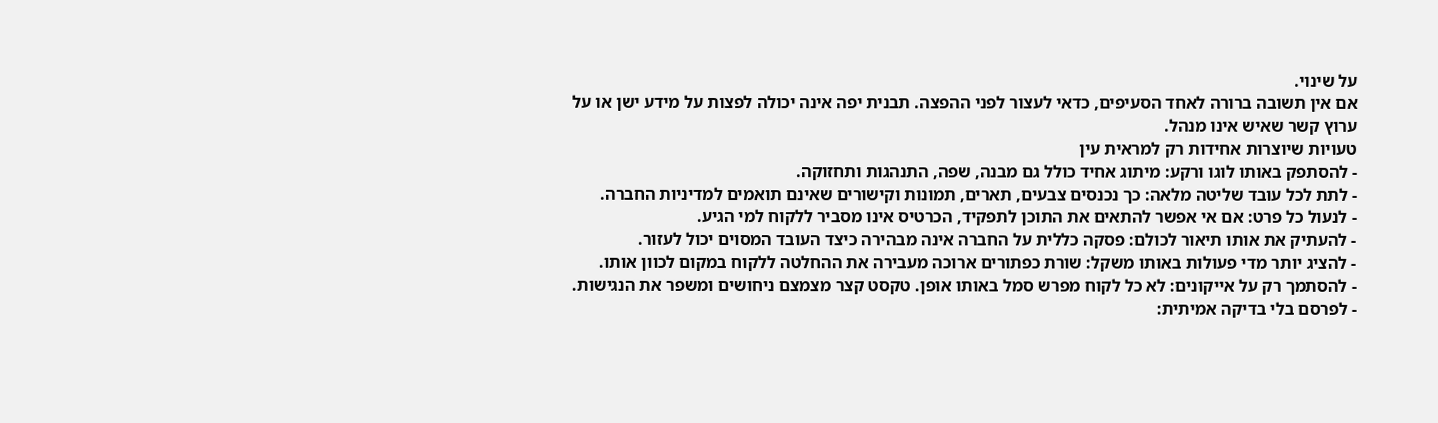על שינוי.
אם אין תשובה ברורה לאחד הסעיפים, כדאי לעצור לפני ההפצה. תבנית יפה אינה יכולה לפצות על מידע ישן או על ערוץ קשר שאיש אינו מנהל.
טעויות שיוצרות אחידות רק למראית עין
- להסתפק באותו לוגו ורקע: מיתוג אחיד כולל גם מבנה, שפה, התנהגות ותחזוקה.
- לתת לכל עובד שליטה מלאה: כך נכנסים צבעים, תארים, תמונות וקישורים שאינם תואמים למדיניות החברה.
- לנעול כל פרט: אם אי אפשר להתאים את התוכן לתפקיד, הכרטיס אינו מסביר ללקוח למי הגיע.
- להעתיק את אותו תיאור לכולם: פסקה כללית על החברה אינה מבהירה כיצד העובד המסוים יכול לעזור.
- להציג יותר מדי פעולות באותו משקל: שורת כפתורים ארוכה מעבירה את ההחלטה ללקוח במקום לכוון אותו.
- להסתמך רק על אייקונים: לא כל לקוח מפרש סמל באותו אופן. טקסט קצר מצמצם ניחושים ומשפר את הנגישות.
- לפרסם בלי בדיקה אמיתית: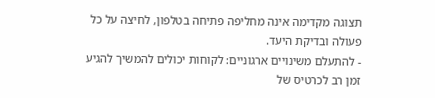תצוגה מקדימה אינה מחליפה פתיחה בטלפון, לחיצה על כל פעולה ובדיקת היעד.
- להתעלם משינויים ארגוניים: לקוחות יכולים להמשיך להגיע זמן רב לכרטיס של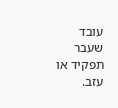עובד שעבר תפקיד או עזב.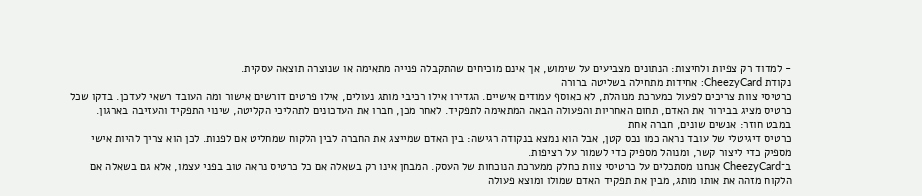- למדוד רק צפיות ולחיצות: הנתונים מצביעים על שימוש, אך אינם מוכיחים שהתקבלה פנייה מתאימה או שנוצרה תוצאה עסקית.
נקודת CheezyCard: אחידות מתחילה בשליטה ברורה
כרטיסי צוות צריכים לפעול כמערכת מנוהלת, לא כאוסף עמודים אישיים. הגדירו אילו רכיבי מותג נעולים, אילו פרטים דורשים אישור ומה העובד רשאי לעדכן. בדקו שכל כרטיס מציג בבירור את האדם, תחום האחריות והפעולה הבאה המתאימה לתפקיד. לאחר מכן, חברו את העדכונים לתהליכי הקליטה, שינוי התפקיד והעזיבה בארגון.
במבט חוזר: אנשים שונים, חברה אחת
כרטיס דיגיטלי של עובד נראה כמו נכס קטן, אבל הוא נמצא בנקודה רגישה: בין האדם שמייצג את החברה לבין הלקוח שמחליט אם לפנות. לכן הוא צריך להיות אישי מספיק כדי ליצור קשר, ומנוהל מספיק כדי לשמור על רציפות.
ב־CheezyCard אנחנו מסתכלים על כרטיסי צוות כחלק ממערכת הנוכחות של העסק. המבחן אינו רק בשאלה אם כל כרטיס נראה טוב בפני עצמו, אלא גם בשאלה אם הלקוח מזהה את אותו מותג, מבין את תפקיד האדם שמולו ומוצא פעולה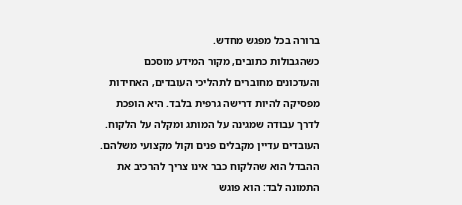ברורה בכל מפגש מחדש.
כשהגבולות כתובים, מקור המידע מוסכם והעדכונים מחוברים לתהליכי העובדים, האחידות מפסיקה להיות דרישה גרפית בלבד. היא הופכת לדרך עבודה שמגינה על המותג ומקלה על הלקוח.
העובדים עדיין מקבלים פנים וקול מקצועי משלהם. ההבדל הוא שהלקוח כבר אינו צריך להרכיב את התמונה לבד: הוא פוגש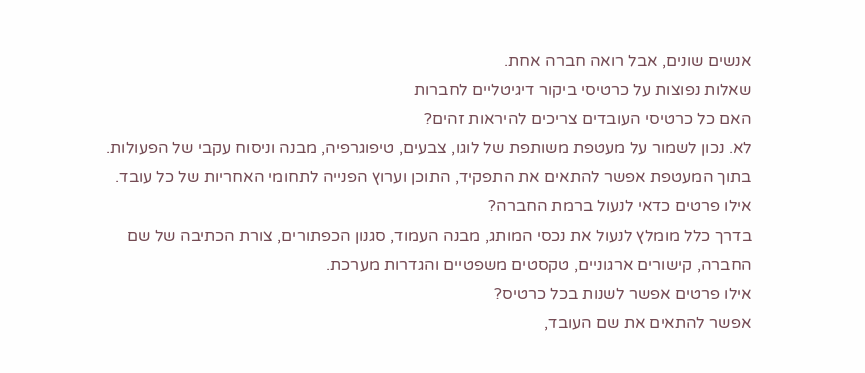אנשים שונים, אבל רואה חברה אחת.
שאלות נפוצות על כרטיסי ביקור דיגיטליים לחברות
האם כל כרטיסי העובדים צריכים להיראות זהים?
לא. נכון לשמור על מעטפת משותפת של לוגו, צבעים, טיפוגרפיה, מבנה וניסוח עקבי של הפעולות. בתוך המעטפת אפשר להתאים את התפקיד, התוכן וערוץ הפנייה לתחומי האחריות של כל עובד.
אילו פרטים כדאי לנעול ברמת החברה?
בדרך כלל מומלץ לנעול את נכסי המותג, מבנה העמוד, סגנון הכפתורים, צורת הכתיבה של שם החברה, קישורים ארגוניים, טקסטים משפטיים והגדרות מערכת.
אילו פרטים אפשר לשנות בכל כרטיס?
אפשר להתאים את שם העובד,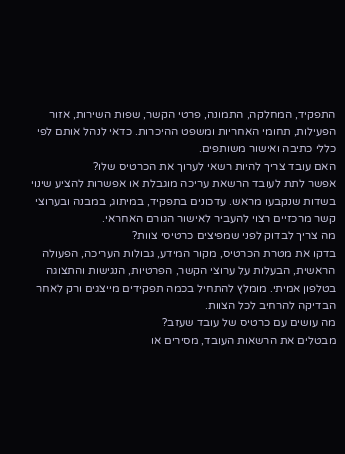התפקיד, המחלקה, התמונה, פרטי הקשר, שפות השירות, אזור הפעילות, תחומי האחריות ומשפט ההיכרות. כדאי לנהל אותם לפי כללי כתיבה ואישור משותפים.
האם עובד צריך להיות רשאי לערוך את הכרטיס שלו?
אפשר לתת לעובד הרשאת עריכה מוגבלת או אפשרות להציע שינוי בשדות שנקבעו מראש. עדכונים בתפקיד, במיתוג, במבנה ובערוצי קשר מרכזיים רצוי להעביר לאישור הגורם האחראי.
מה צריך לבדוק לפני שמפיצים כרטיסי צוות?
בדקו את מטרת הכרטיס, מקור המידע, גבולות העריכה, הפעולה הראשית, הבעלות על ערוצי הקשר, הפרטיות, הנגישות והתצוגה בטלפון אמיתי. מומלץ להתחיל בכמה תפקידים מייצגים ורק לאחר הבדיקה להרחיב לכל הצוות.
מה עושים עם כרטיס של עובד שעזב?
מבטלים את הרשאות העובד, מסירים או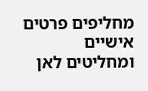מחליפים פרטים אישיים ומחליטים לאן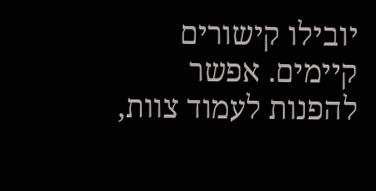יובילו קישורים קיימים. אפשר להפנות לעמוד צוות,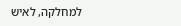למחלקה, לאיש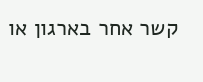קשר אחר בארגון או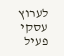לערוץ עסקי פעיל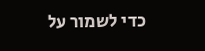כדי לשמור על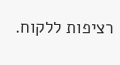רציפות ללקוח.